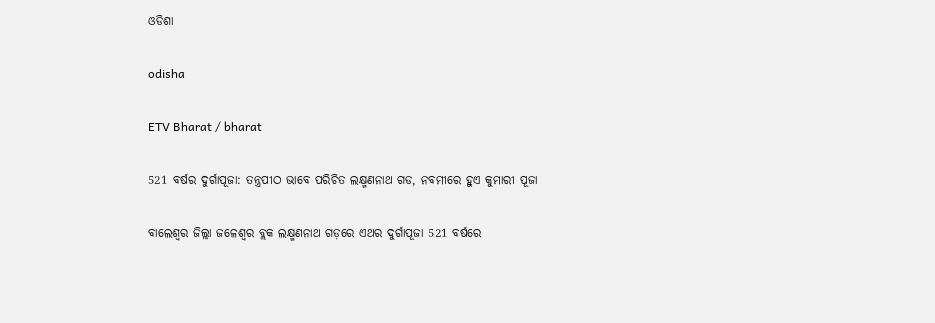ଓଡିଶା

odisha

ETV Bharat / bharat

521 ବର୍ଷର ଦୁର୍ଗାପୂଜା: ତନ୍ତ୍ରପୀଠ ଭାବେ ପରିଚିତ ଲକ୍ଷ୍ମଣନାଥ ଗଡ, ନବମୀରେ ହୁଏ କୁମାରୀ ପୂଜା

ବାଲେଶ୍ଵର ଜିଲ୍ଲା ଜଳେଶ୍ୱର ବ୍ଲକ ଲକ୍ଷ୍ମଣନାଥ ଗଡ଼ରେ ଏଥର ଦୁର୍ଗାପୂଜା 521 ବର୍ଷରେ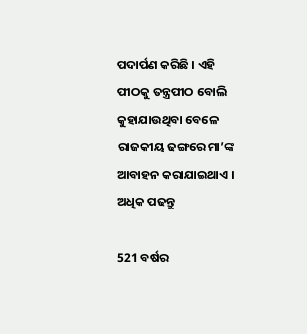ପଦାର୍ପଣ କରିଛି । ଏହି ପୀଠକୁ ତନ୍ତ୍ରପୀଠ ବୋଲି କୁହାଯାଉଥିବା ବେଳେ ରାଜକୀୟ ଢଙ୍ଗରେ ମା’ଙ୍କ ଆବାହନ କରାଯାଇଥାଏ । ଅଧିକ ପଢନ୍ତୁ

521 ବର୍ଷର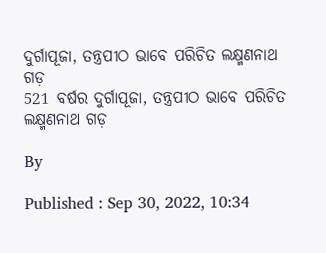ଦୁର୍ଗାପୂଜା, ତନ୍ତ୍ରପୀଠ ଭାବେ ପରିଚିତ ଲକ୍ଷ୍ମଣନାଥ ଗଡ଼
521 ବର୍ଷର ଦୁର୍ଗାପୂଜା, ତନ୍ତ୍ରପୀଠ ଭାବେ ପରିଚିତ ଲକ୍ଷ୍ମଣନାଥ ଗଡ଼

By

Published : Sep 30, 2022, 10:34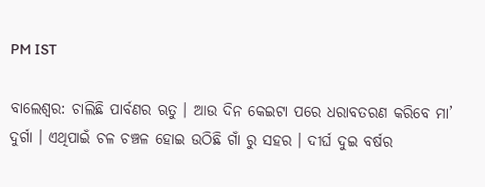PM IST

ବାଲେଶ୍ବର: ଚାଲିଛି ପାର୍ବଣର ଋତୁ । ଆଉ ଦିନ କେଇଟା ପରେ ଧରାବତରଣ କରିବେ ମା’ ଦୁର୍ଗା । ଏଥିପାଇଁ ଚଳ ଚଞ୍ଚଳ ହୋଇ ଉଠିଛି ଗାଁ ରୁ ସହର । ଦୀର୍ଘ ଦୁଇ ବର୍ଷର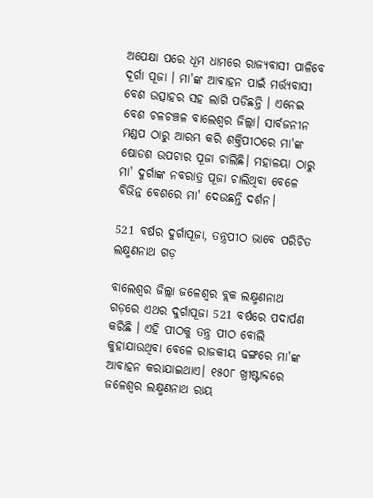ଅପେକ୍ଷା ପରେ ଧୂମ ଧାମରେ ରାଜ୍ୟବାସୀ ପାଳିବେ ଦୂର୍ଗା ପୂଜା । ମା'ଙ୍କ ଆଵାହନ ପାଇଁ ମର୍ତ୍ତ୍ୟବାସୀ ବେଶ ଉତ୍ସାହର ସହ ଲାଗି ପଡିଛନ୍ତି । ଏନେଇ ବେଶ ଚଳଚଞ୍ଚଳ ବାଲେଶ୍ବର ଜିଲ୍ଲା। ସାର୍ବଜନୀନ ମଣ୍ଡପ ଠାରୁ ଆରମ୍ଭ କରି ଶକ୍ତିପୀଠରେ ମା'ଙ୍କ ଷୋଡଶ ଉପଚାର ପୂଜା ଚାଲିଛି। ମହାଳୟା ଠାରୁ ମା' ଦୁର୍ଗାଙ୍କ ନବରାତ୍ର ପୂଜା ଚାଲିଥିବା ବେଳେ ବିଭିନ୍ନ ବେଶରେ ମା' ଦେଉଛନ୍ତି ଦର୍ଶନ।

521 ବର୍ଷର ଦୁର୍ଗାପୂଜା, ତନ୍ତ୍ରପୀଠ ଭାବେ ପରିଚିତ ଲକ୍ଷ୍ମଣନାଥ ଗଡ଼

ବାଲେଶ୍ଵର ଜିଲ୍ଲା ଜଳେଶ୍ବର ବ୍ଲକ ଲକ୍ଷ୍ମଣନାଥ ଗଡ଼ରେ ଏଥର ଦୁର୍ଗାପୂଜା 521 ବର୍ଷରେ ପଦାର୍ପଣ କରିଛି । ଏହି ପୀଠକୁ ତନ୍ତ୍ର ପୀଠ ବୋଲି କୁହାଯାଉଥିବା ବେଳେ ରାଜକୀୟ ଢଙ୍ଗରେ ମା'ଙ୍କ ଆବାହନ କରାଯାଇଥାଏ। ୧୫୦୮ ଖ୍ରୀଷ୍ଟାବ୍ଦରେ ଜଳେଶ୍ଵର ଲକ୍ଷ୍ମଣନାଥ ରାୟ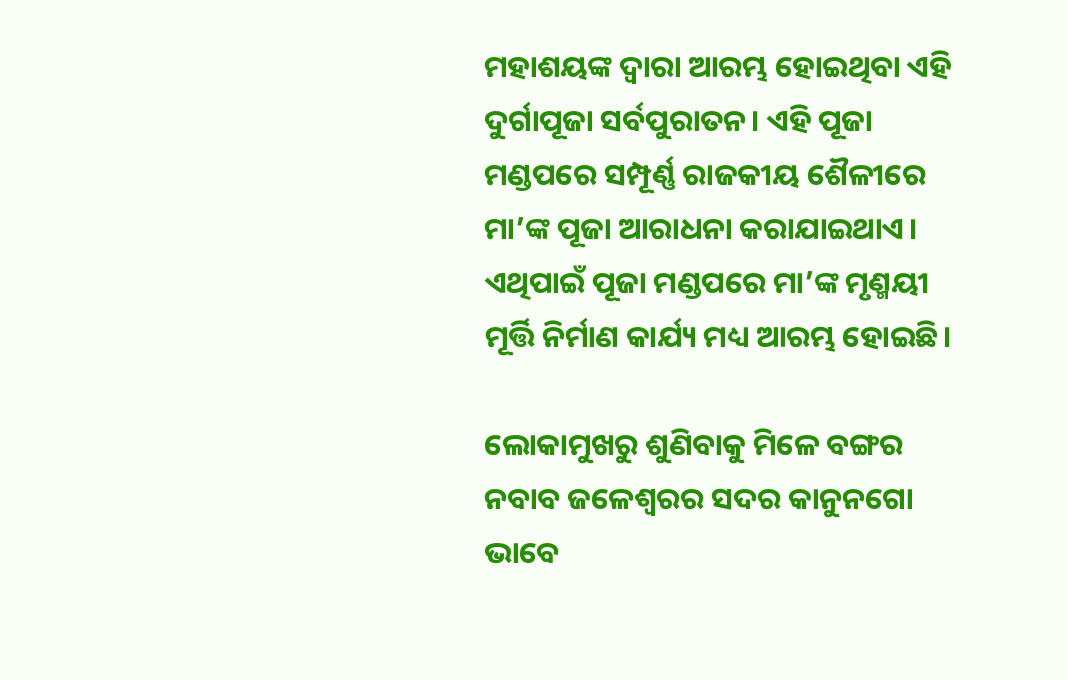ମହାଶୟଙ୍କ ଦ୍ଵାରା ଆରମ୍ଭ ହୋଇଥିବା ଏହି ଦୁର୍ଗାପୂଜା ସର୍ବପୁରାତନ। ଏହି ପୂଜା ମଣ୍ଡପରେ ସମ୍ପୂର୍ଣ୍ଣ ରାଜକୀୟ ଶୈଳୀରେ ମା’ଙ୍କ ପୂଜା ଆରାଧନା କରାଯାଇଥାଏ। ଏଥିପାଇଁ ପୂଜା ମଣ୍ଡପରେ ମା’ଙ୍କ ମୃଣ୍ମୟୀ ମୂର୍ତ୍ତି ନିର୍ମାଣ କାର୍ଯ୍ୟ ମଧ୍ୟ ଆରମ୍ଭ ହୋଇଛି।

ଲୋକାମୁଖରୁ ଶୁଣିବାକୁ ମିଳେ ବଙ୍ଗର ନବାବ ଜଳେଶ୍ଵରର ସଦର କାନୁନଗୋ ଭାବେ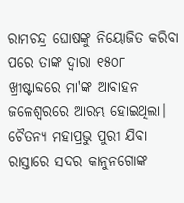ରାମଚନ୍ଦ୍ର ଘୋଷଙ୍କୁ ନିୟୋଜିତ କରିବା ପରେ ତାଙ୍କ ଦ୍ବାରା ୧୫୦୮ ଖ୍ରୀଷ୍ଟାବ୍ଦରେ ମା'ଙ୍କ ଆବାହନ ଜଳେଶ୍ବରରେ ଆରମ୍ଭ ହୋଇଥିଲା। ଚୈତନ୍ୟ ମହାପ୍ରଭୁ ପୁରୀ ଯିବା ରାସ୍ତାରେ ସଦର କାନୁନଗୋଙ୍କ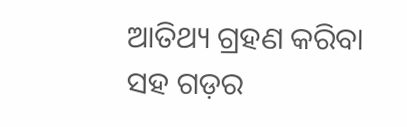ଆତିଥ୍ୟ ଗ୍ରହଣ କରିବା ସହ ଗଡ଼ର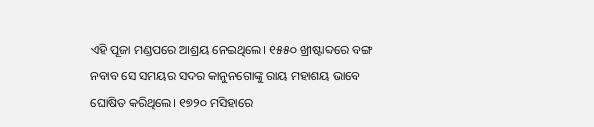ଏହି ପୂଜା ମଣ୍ଡପରେ ଆଶ୍ରୟ ନେଇଥିଲେ। ୧୫୫୦ ଖ୍ରୀଷ୍ଟାବ୍ଦରେ ବଙ୍ଗ ନବାବ ସେ ସମୟର ସଦର କାନୁନଗୋଙ୍କୁ ରାୟ ମହାଶୟ ଭାବେ ଘୋଷିତ କରିଥିଲେ। ୧୭୨୦ ମସିହାରେ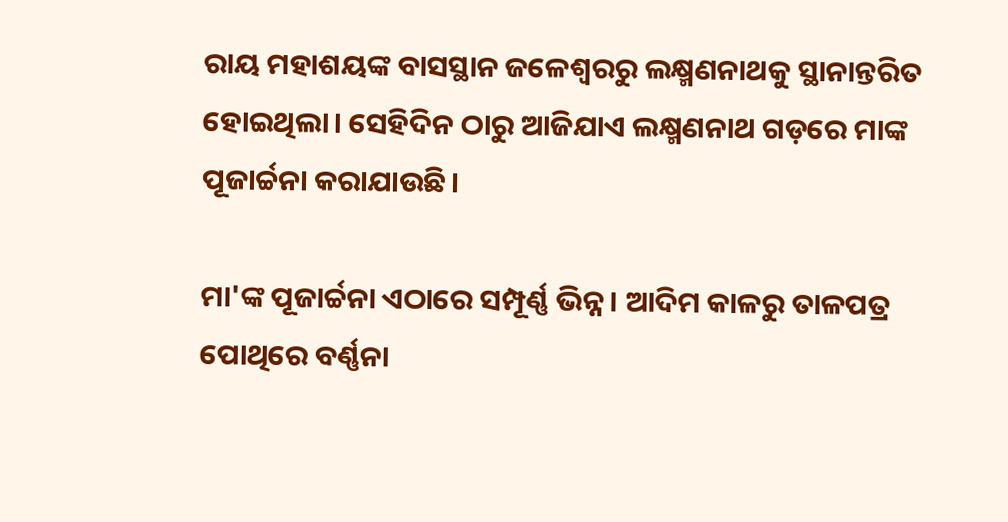ରାୟ ମହାଶୟଙ୍କ ବାସସ୍ଥାନ ଜଳେଶ୍ବରରୁ ଲକ୍ଷ୍ମଣନାଥକୁ ସ୍ଥାନାନ୍ତରିତ ହୋଇଥିଲା। ସେହିଦିନ ଠାରୁ ଆଜିଯାଏ ଲକ୍ଷ୍ମଣନାଥ ଗଡ଼ରେ ମାଙ୍କ ପୂଜାର୍ଚ୍ଚନା କରାଯାଉଛି।

ମା'ଙ୍କ ପୂଜାର୍ଚ୍ଚନା ଏଠାରେ ସମ୍ପୂର୍ଣ୍ଣ ଭିନ୍ନ। ଆଦିମ କାଳରୁ ତାଳପତ୍ର ପୋଥିରେ ବର୍ଣ୍ଣନା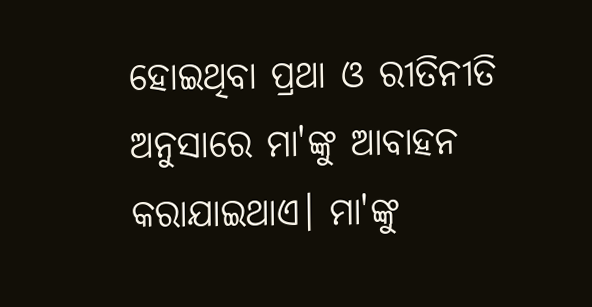ହୋଇଥିବା ପ୍ରଥା ଓ ରୀତିନୀତି ଅନୁସାରେ ମା'ଙ୍କୁ ଆବାହନ କରାଯାଇଥାଏ। ମା'ଙ୍କୁ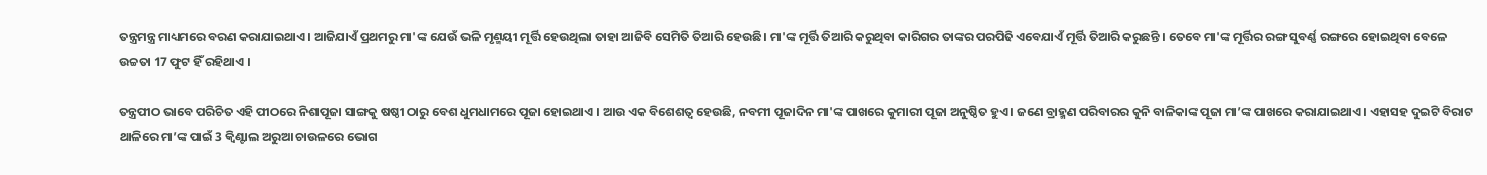ତନ୍ତ୍ରମନ୍ତ୍ର ମାଧ୍ୟମରେ ବରଣ କରାଯାଇଥାଏ। ଆଜିଯାଏଁ ପ୍ରଥମରୁ ମା'ଙ୍କ ଯେଉଁ ଭଳି ମୃଣ୍ମୟୀ ମୂର୍ତ୍ତି ହେଉଥିଲା ତାହା ଆଜିବି ସେମିତି ତିଆରି ହେଉଛି। ମା'ଙ୍କ ମୂର୍ତ୍ତି ତିଆରି କରୁଥିବା କାରିଗର ତାଙ୍କର ପରପିଢି ଏବେଯାଏଁ ମୂର୍ତ୍ତି ତିଆରି କରୁଛନ୍ତି । ତେବେ ମା'ଙ୍କ ମୂର୍ତ୍ତିର ରଙ୍ଗ ସୁବର୍ଣ୍ଣ ରଙ୍ଗରେ ହୋଇଥିବା ବେଳେ ଉଚ୍ଚତା 17 ଫୁଟ ହିଁ ରହିଥାଏ ।

ତନ୍ତ୍ରପୀଠ ଭାବେ ପରିଚିତ ଏହି ପୀଠରେ ନିଶାପୂଜା ସାଙ୍ଗକୁ ଷଷ୍ଠୀ ଠାରୁ ବେଶ ଧୁମଧାମରେ ପୂଜା ହୋଇଥାଏ । ଆଉ ଏକ ବିଶେଶତ୍ବ ହେଉଛି, ନବମୀ ପୂଜାଦିନ ମା'ଙ୍କ ପାଖରେ କୁମାରୀ ପୂଜା ଅନୁଷ୍ଠିତ ହୁଏ । ଜଣେ ବ୍ରାହ୍ମଣ ପରିବାରର କୁନି ବାଳିକାଙ୍କ ପୂଜା ମା’ଙ୍କ ପାଖରେ କରାଯାଇଥାଏ । ଏହାସହ ଦୁଇଟି ବିରାଟ ଥାଳିରେ ମା’ଙ୍କ ପାଇଁ 3 କ୍ବିଣ୍ଟାଲ ଅରୁଆ ଚାଉଳରେ ଭୋଗ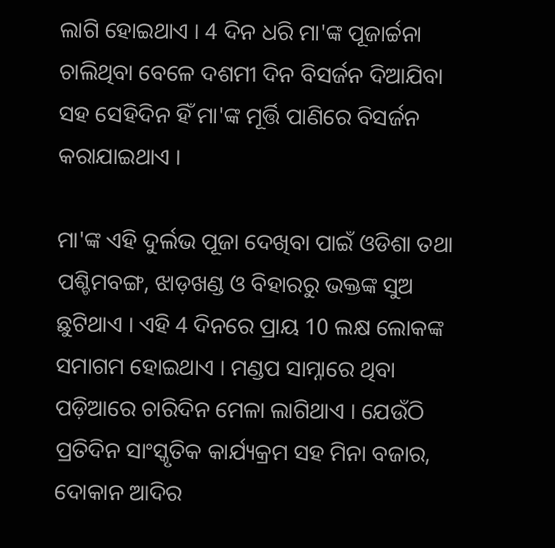ଲାଗି ହୋଇଥାଏ । 4 ଦିନ ଧରି ମା'ଙ୍କ ପୂଜାର୍ଚ୍ଚନା ଚାଲିଥିବା ବେଳେ ଦଶମୀ ଦିନ ବିସର୍ଜନ ଦିଆଯିବା ସହ ସେହିଦିନ ହିଁ ମା'ଙ୍କ ମୂର୍ତ୍ତି ପାଣିରେ ବିସର୍ଜନ କରାଯାଇଥାଏ ।

ମା'ଙ୍କ ଏହି ଦୁର୍ଲଭ ପୂଜା ଦେଖିବା ପାଇଁ ଓଡିଶା ତଥା ପଶ୍ଚିମବଙ୍ଗ, ଝାଡ଼ଖଣ୍ଡ ଓ ବିହାରରୁ ଭକ୍ତଙ୍କ ସୁଅ ଛୁଟିଥାଏ । ଏହି 4 ଦିନରେ ପ୍ରାୟ 10 ଲକ୍ଷ ଲୋକଙ୍କ ସମାଗମ ହୋଇଥାଏ । ମଣ୍ଡପ ସାମ୍ନାରେ ଥିବା ପଡ଼ିଆରେ ଚାରିଦିନ ମେଳା ଲାଗିଥାଏ । ଯେଉଁଠି ପ୍ରତିଦିନ ସାଂସ୍କୃତିକ କାର୍ଯ୍ୟକ୍ରମ ସହ ମିନା ବଜାର, ଦୋକାନ ଆଦିର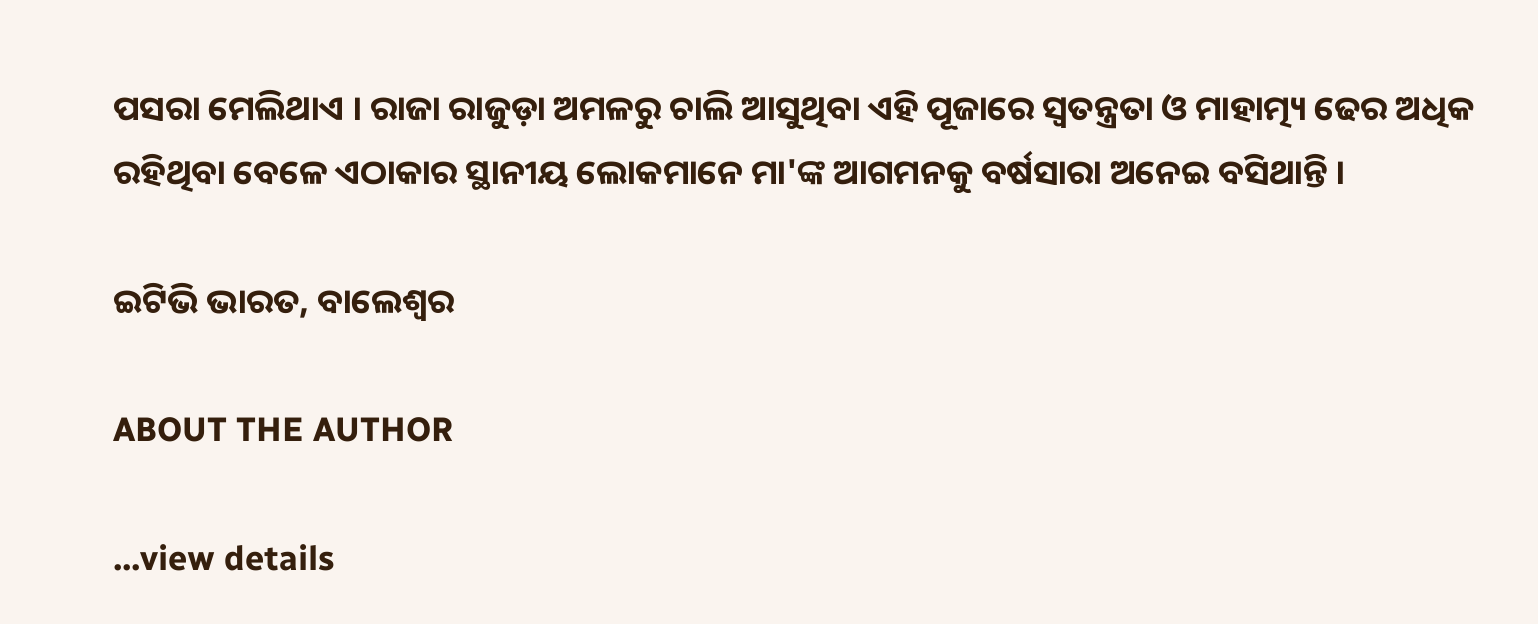ପସରା ମେଲିଥାଏ । ରାଜା ରାଜୁଡ଼ା ଅମଳରୁ ଚାଲି ଆସୁଥିବା ଏହି ପୂଜାରେ ସ୍ବତନ୍ତ୍ରତା ଓ ମାହାତ୍ମ୍ୟ ଢେର ଅଧିକ ରହିଥିବା ବେଳେ ଏଠାକାର ସ୍ଥାନୀୟ ଲୋକମାନେ ମା'ଙ୍କ ଆଗମନକୁ ବର୍ଷସାରା ଅନେଇ ବସିଥାନ୍ତି ।

ଇଟିଭି ଭାରତ, ବାଲେଶ୍ବର

ABOUT THE AUTHOR

...view details